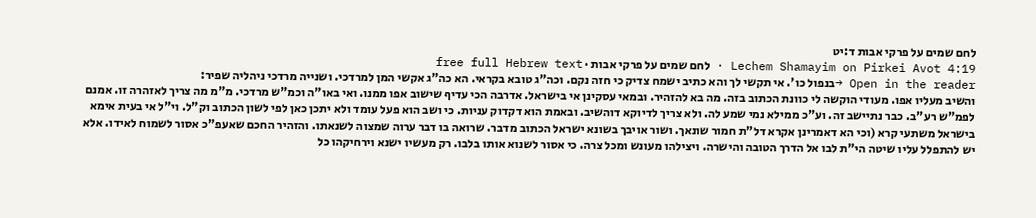לחם שמים על פרקי אבות ד:יט
Lechem Shamayim on Pirkei Avot 4:19 · לחם שמים על פרקי אבות · free full Hebrew text
Open in the reader →בנפול כו'. אי תקשי לך והא כתיב ישמח צדיק כי חזה נקם. וכה"ג טובא בקראי. הא כה"ג אקשי המן למרדכי. ושנייה מרדכי ניהליה שפיר:
והשיב מעליו אפו. מעודי הוקשה לי כוונת הכתוב בזה. מה בא להזהיר. ובמאי עסקינן אי בישראל. אדרבה הכי עדיף שישוב אפו ממנו. ואי באו"ה וכמ"ש מרדכי. מ"מ מה צריך לאזהרה זו. אמנם לפמ"ש רע"ב. כבר נתיישב זה. וע"כ ממילא נמי שמע לה. ולא צריך לדיוקא דוהשיב. ובאמת הוא דקדוק עניות. כי ושב הוא פעל עומד ולא יתכן כאן לפי לשון הכתוב וק"ל. וי"ל אי בעית אימא בישראל משתעי קרא (וכי הא דאמרינן אקרא דל"ת חמור שונאך. ושור אויבך בשונא ישראל הכתוב מדבר. שרואה בו דבר ערוה שמצוה לשנאתו. והזהיר החכם שאעפ"כ אסור לשמוח לאידו. אלא יש להתפלל עליו שיטה הי"ת לבו אל הדרך הטובה והישרה. ויצילהו מעונש ומכל צרה. כי אסור לשנוא אותו בלבו. רק מעשיו ישנא וירחיקהו כל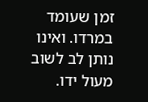זמן שעומד במרדו. ואינו נותן לב לשוב מעול ידו.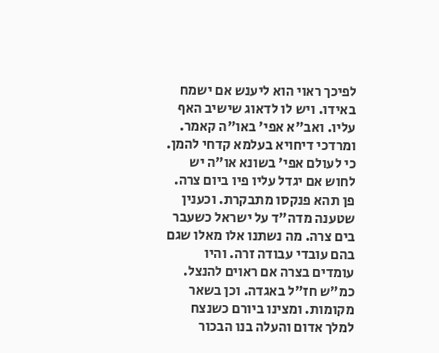לפיכך ראוי הוא ליענש אם ישמח באידו. ויש לו לדאוג שישיב האף עליו. ואב"א אפי' באו"ה קאמר. ומרדכי דיחויא בעלמא קדחי להמן. כי לעולם אפי' בשונא או"ה יש לחוש אם יגדל עליו פיו ביום צרה. פן תהא פנקסו מתבקרת. וכענין שטענה מדה"ד על ישראל כשעבר בים צרה. מה נשתנו אלו מאלו שגם בהם עובדי עבודה זרה. והיו עומדים בצרה אם ראוים להנצל. כמ"ש חז"ל באגדה. וכן בשאר מקומות. ומצינו ביורם כשנצח למלך אדום והעלה בנו הבכור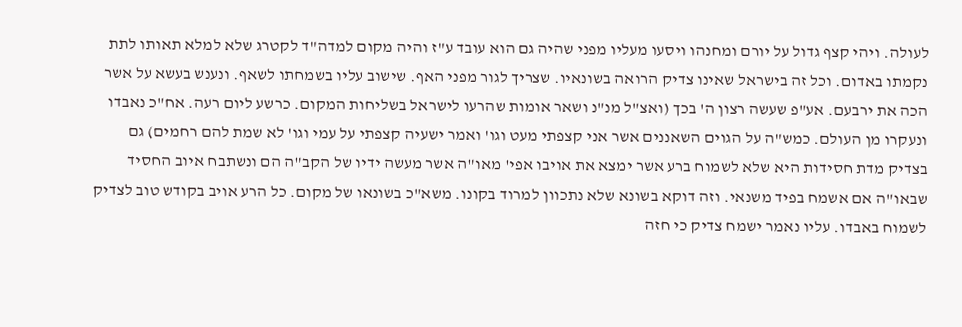לעולה. ויהי קצף גדול על יורם ומחנהו ויסעו מעליו מפני שהיה גם הוא עובד ע"ז והיה מקום למדה"ד לקטרג שלא למלא תאותו לתת נקמתו באדום. וכל זה בישראל שאינו צדיק הרואה בשונאיו. שצריך לגור מפני האף. שישוב עליו בשמחתו לשאף. ונענש בעשא על אשר הכה את ירבעם. אע"פ שעשה רצון ה' בכך (ואצ"ל מנ"נ ושאר אומות שהרעו לישראל בשליחות המקום. כרשע ליום רעה. אח"כ נאבדו ונעקרו מן העולם. כמש"ה על הגוים השאננים אשר אני קצפתי מעט וגו' ואמר ישעיה קצפתי על עמי וגו' לא שמת להם רחמים) גם בצדיק מדת חסידות היא שלא לשמוח ברע אשר ימצא את אויבו אפי' מאו"ה אשר מעשה ידיו של הקב"ה הם ונשתבח איוב החסיד שבאו"ה אם אשמח בפיד משנאי. וזה דוקא בשונא שלא נתכוון למרוד בקונו. משא"כ בשונאו של מקום. כל הרע אויב בקודש טוב לצדיק לשמוח באבדו. עליו נאמר ישמח צדיק כי חזה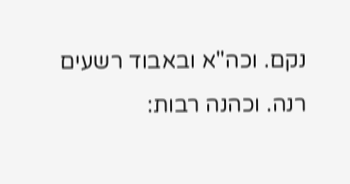נקם. וכה"א ובאבוד רשעים רנה. וכהנה רבות: